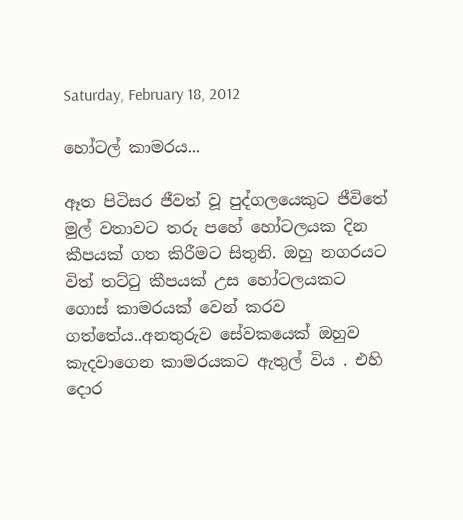Saturday, February 18, 2012

හෝටල් කාමරය...

ඈත පිටිසර ජීවත් වූ පුද්ගලයෙකුට ජීවිතේ මුල් වතාවට තරු පහේ හෝටලයක දින කීපයක් ගත කිරීමට සිතුනි. ඔහු නගරයට විත් තට්ටු කීපයක් උස හෝටලයකට ගොස් කාමරයක් වෙන් කරව ගත්තේය..අනතුරුව සේවකයෙක් ඔහුව කැදවාගෙන කාමරයකට ඇතුල් විය . එහි දොර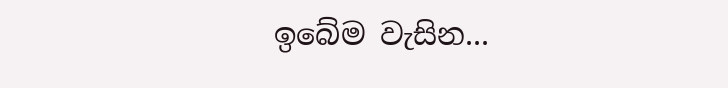ඉබේම වැසින...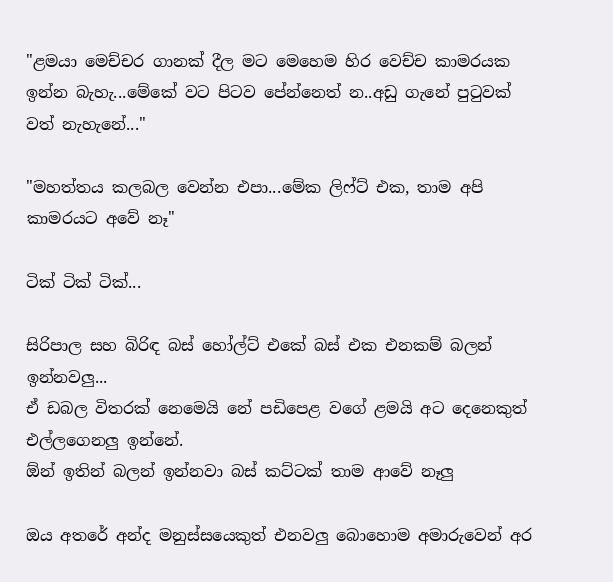"ළමයා මෙච්චර ගානක් දීල මට මෙහෙම හිර වෙච්ච කාමරයක ඉන්න බැහැ...මේකේ වට පිටව පේන්නෙත් න..අඩු ගැනේ පුටුවක් වත් නැහැනේ..."

"මහත්තය කලබල වෙන්න එපා...මේක ලිෆ්ට් එක, තාම අපි කාමරයට අවේ නෑ"

ටික් ටික් ටික්...

සිරිපාල සහ බිරිඳ බස් හෝල්ට් එකේ බස් එක එනකම් බලන් ඉන්නවලු...
ඒ ඩබල විතරක් නෙමෙයි නේ පඩිපෙළ වගේ ළමයි අට දෙනෙකුත් එල්ලගෙනලු ඉන්නේ.
ඕන් ඉතින් බලන් ඉන්නවා බස් කට්ටක් තාම ආවේ නෑලු

ඔය අතරේ අන්ද මනුස්සයෙකුත් එනවලු බොහොම අමාරුවෙන් අර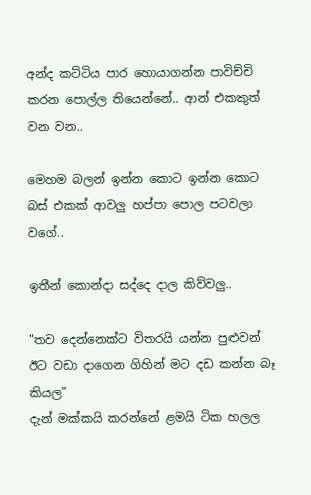අන්ද කට්ටිය පාර හොයාගන්න පාවිච්චි කරන පොල්ල තියෙන්නේ.. ආන් එකකුත් වන වන..

මෙහම බලන් ඉන්න කොට ඉන්න කොට බස් එකක් ආවලු හප්පා පොල පටවලා වගේ..

ඉතීන් කොන්දා සද්දෙ දාල කිව්වලු..

"තව දෙන්නෙක්ට විතරයි යන්න පුළුවන් ඊට වඩා දාගෙන ගිහින් මට දඩ කන්න බෑ කියල"
දැන් මක්කයි කරන්නේ ළමයි ටික හලල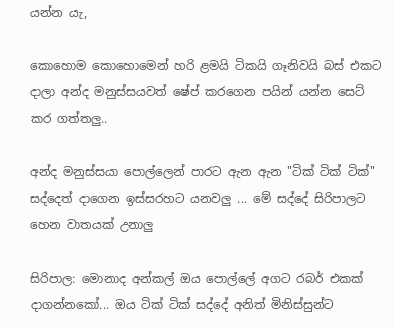යන්න යැ,

කොහොම කොහොමෙන් හරි ළමයි ටිකයි ගෑනිවයි බස් එකට දාලා අන්ද මනුස්සයවත් ෂේප් කරගෙන පයින් යන්න සෙට් කර ගත්තලු..

අන්ද මනුස්සයා පොල්ලෙන් පාරට ඇන ඇන "ටික් ටික් ටික්" සද්දෙත් දාගෙන ඉස්සරහට යනවලු ... මේ සද්දේ සිරිපාලට හෙන වාතයක් උනාලු

සිරිපාල: මොනාද අන්කල් ඔය පොල්ලේ අගට රබර් එකක් දාගන්නකෝ... ඔය ටික් ටික් සද්දේ අනිත් මිනිස්සුන්ට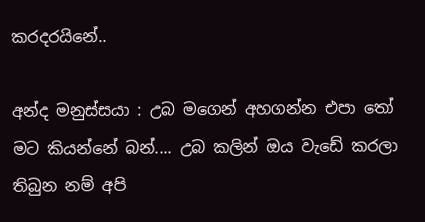කරදරයිනේ..

අන්ද මනුස්සයා : උබ මගෙන් අහගන්න එපා තෝ මට කියන්නේ බන්.... උබ කලින් ඔය වැඩේ කරලා තිබුන නම් අපි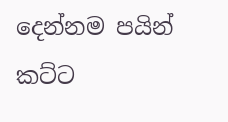දෙන්නම පයින් කට්ට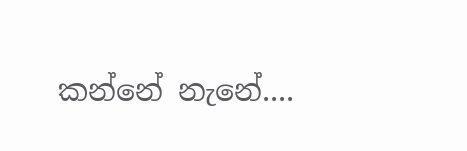කන්නේ නැනේ....